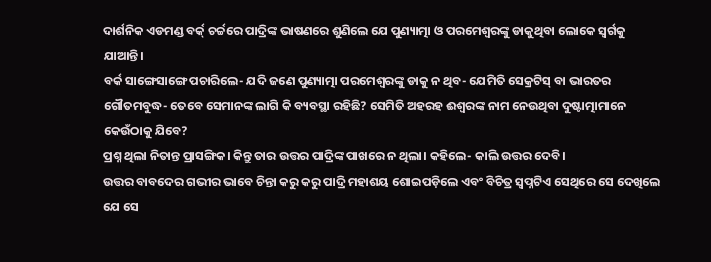ଦାର୍ଶନିକ ଏଡମଣ୍ଡ ବର୍କ୍ ଚର୍ଚ୍ଚରେ ପାଦ୍ରିଙ୍କ ଭାଷଣରେ ଶୁଣିଲେ ଯେ ପୁଣ୍ୟାତ୍ମା ଓ ପରମେଶ୍ବରଙ୍କୁ ଡାକୁଥିବା ଲୋକେ ସ୍ବର୍ଗକୁ ଯାଆନ୍ତି।
ବର୍କ ସାଙ୍ଗେସାଙ୍ଗେ ପଚାରିଲେ- ଯଦି ଜଣେ ପୁଣ୍ୟାତ୍ମା ପରମେଶ୍ବରଙ୍କୁ ଡାକୁ ନ ଥିବ- ଯେମିତି ସେକ୍ରଟିସ୍ ବା ଭାରତର ଗୌତମବୁଦ୍ଧ- ତେବେ ସେମାନଙ୍କ ଲାଗି କି ବ୍ୟବସ୍ଥା ରହିଛି? ସେମିତି ଅହରହ ଈଶ୍ବରଙ୍କ ନାମ ନେଉଥିବା ଦୁଷ୍ଟାତ୍ମାମାନେ କେଉଁଠାକୁ ଯିବେ?
ପ୍ରଶ୍ନ ଥିଲା ନିତାନ୍ତ ପ୍ରାସଙ୍ଗିକ। କିନ୍ତୁ ତାର ଉତ୍ତର ପାଦ୍ରିଙ୍କ ପାଖରେ ନ ଥିଲା। କହିଲେ- କାଲି ଉତ୍ତର ଦେବି।
ଉତ୍ତର ବାବଦେର ଗଭୀର ଭାବେ ଚିନ୍ତା କରୁ କରୁ ପାଦ୍ରି ମହାଶୟ ଶୋଇପଡ଼ିଲେ ଏବଂ ବିଚିତ୍ର ସ୍ବପ୍ନଟିଏ ସେଥିରେ ସେ ଦେଖିଲେ ଯେ ସେ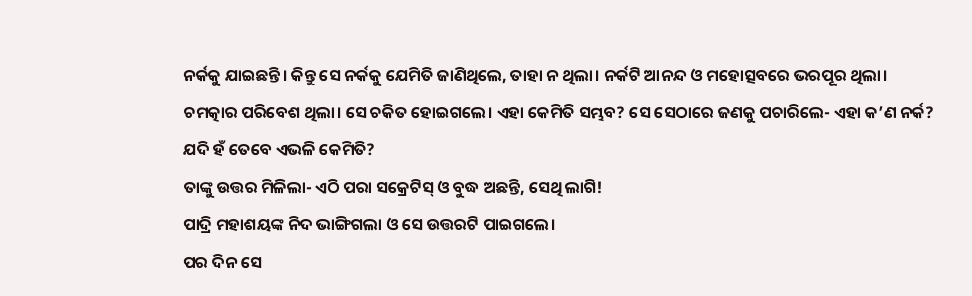ନର୍କକୁ ଯାଇଛନ୍ତି। କିନ୍ତୁ ସେ ନର୍କକୁ ଯେମିତି ଜାଣିଥିଲେ, ତାହା ନ ଥିଲା। ନର୍କଟି ଆନନ୍ଦ ଓ ମହୋତ୍ସବରେ ଭରପୂର ଥିଲା। ଚମତ୍କାର ପରିବେଶ ଥିଲା। ସେ ଚକିତ ହୋଇଗଲେ। ଏହା କେମିତି ସମ୍ଭବ? ସେ ସେଠାରେ ଜଣକୁ ପଚାରିଲେ- ଏହା କ’ଣ ନର୍କ? ଯଦି ହଁ ତେବେ ଏଭଳି କେମିତି?
ତାଙ୍କୁ ଉତ୍ତର ମିଳିଲା- ଏଠି ପରା ସକ୍ରେଟିସ୍ ଓ ବୁଦ୍ଧ ଅଛନ୍ତି, ସେଥି ଲାଗି!
ପାଦ୍ରି ମହାଶୟଙ୍କ ନିଦ ଭାଙ୍ଗିଗଲା ଓ ସେ ଉତ୍ତରଟି ପାଇଗଲେ।
ପର ଦିନ ସେ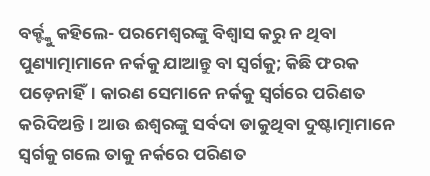ବର୍କ୍ଙ୍କୁ କହିଲେ- ପରମେଶ୍ବରଙ୍କୁ ବିଶ୍ବାସ କରୁ ନ ଥିବା ପୁଣ୍ୟାତ୍ମାମାନେ ନର୍କକୁ ଯାଆନ୍ତୁ ବା ସ୍ବର୍ଗକୁ; କିଛି ଫରକ ପଡ଼େନାହିଁ। କାରଣ ସେମାନେ ନର୍କକୁ ସ୍ବର୍ଗରେ ପରିଣତ କରିଦିଅନ୍ତି। ଆଉ ଈଶ୍ବରଙ୍କୁ ସର୍ବଦା ଡାକୁଥିବା ଦୁଷ୍ଟାତ୍ମାମାନେ ସ୍ବର୍ଗକୁ ଗଲେ ତାକୁ ନର୍କରେ ପରିଣତ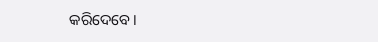କରିଦେବେ।